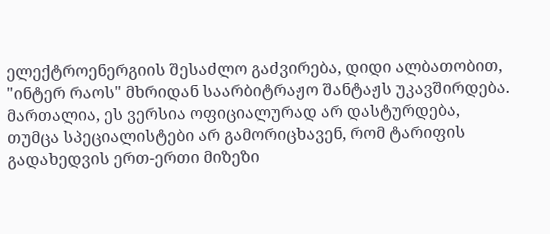ელექტროენერგიის შესაძლო გაძვირება, დიდი ალბათობით, "ინტერ რაოს" მხრიდან საარბიტრაჟო შანტაჟს უკავშირდება. მართალია, ეს ვერსია ოფიციალურად არ დასტურდება, თუმცა სპეციალისტები არ გამორიცხავენ, რომ ტარიფის გადახედვის ერთ-ერთი მიზეზი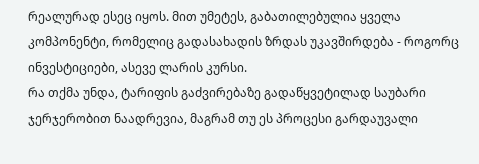რეალურად ესეც იყოს. მით უმეტეს, გაბათილებულია ყველა კომპონენტი, რომელიც გადასახადის ზრდას უკავშირდება - როგორც ინვესტიციები, ასევე ლარის კურსი.
რა თქმა უნდა, ტარიფის გაძვირებაზე გადაწყვეტილად საუბარი ჯერჯერობით ნაადრევია, მაგრამ თუ ეს პროცესი გარდაუვალი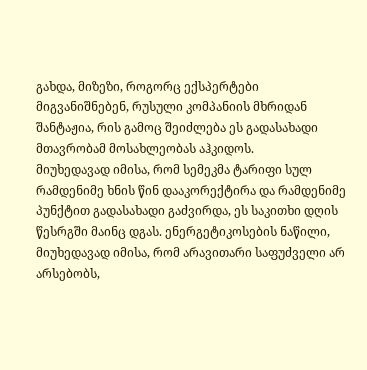გახდა, მიზეზი, როგორც ექსპერტები მიგვანიშნებენ, რუსული კომპანიის მხრიდან შანტაჟია, რის გამოც შეიძლება ეს გადასახადი მთავრობამ მოსახლეობას აჰკიდოს.
მიუხედავად იმისა, რომ სემეკმა ტარიფი სულ რამდენიმე ხნის წინ დააკორექტირა და რამდენიმე პუნქტით გადასახადი გაძვირდა, ეს საკითხი დღის წესრგში მაინც დგას. ენერგეტიკოსების ნაწილი, მიუხედავად იმისა, რომ არავითარი საფუძველი არ არსებობს,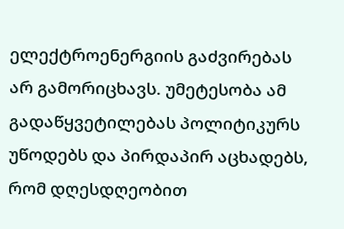ელექტროენერგიის გაძვირებას არ გამორიცხავს. უმეტესობა ამ გადაწყვეტილებას პოლიტიკურს უწოდებს და პირდაპირ აცხადებს, რომ დღესდღეობით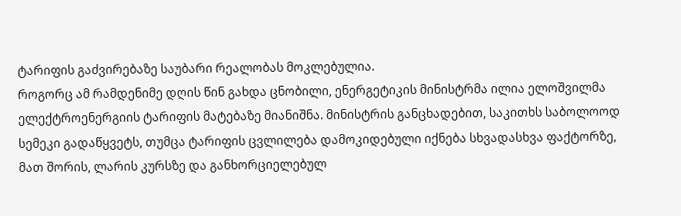ტარიფის გაძვირებაზე საუბარი რეალობას მოკლებულია.
როგორც ამ რამდენიმე დღის წინ გახდა ცნობილი, ენერგეტიკის მინისტრმა ილია ელოშვილმა ელექტროენერგიის ტარიფის მატებაზე მიანიშნა. მინისტრის განცხადებით, საკითხს საბოლოოდ სემეკი გადაწყვეტს, თუმცა ტარიფის ცვლილება დამოკიდებული იქნება სხვადასხვა ფაქტორზე, მათ შორის, ლარის კურსზე და განხორციელებულ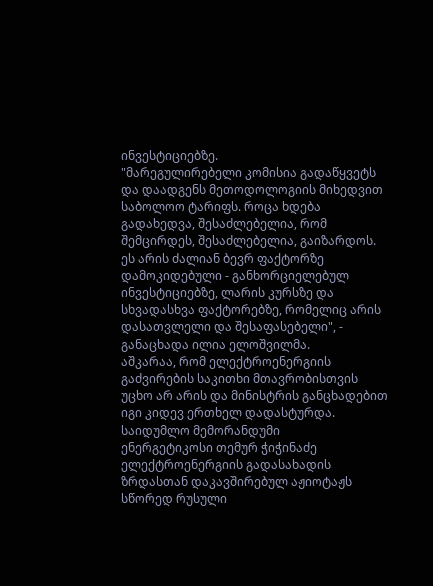ინვესტიციებზე.
"მარეგულირებელი კომისია გადაწყვეტს და დაადგენს მეთოდოლოგიის მიხედვით საბოლოო ტარიფს. როცა ხდება გადახედვა, შესაძლებელია, რომ შემცირდეს, შესაძლებელია, გაიზარდოს. ეს არის ძალიან ბევრ ფაქტორზე დამოკიდებული - განხორციელებულ ინვესტიციებზე, ლარის კურსზე და სხვადასხვა ფაქტორებზე, რომელიც არის დასათვლელი და შესაფასებელი", - განაცხადა ილია ელოშვილმა.
აშკარაა, რომ ელექტროენერგიის გაძვირების საკითხი მთავრობისთვის უცხო არ არის და მინისტრის განცხადებით იგი კიდევ ერთხელ დადასტურდა.
საიდუმლო მემორანდუმი
ენერგეტიკოსი თემურ ჭიჭინაძე ელექტროენერგიის გადასახადის ზრდასთან დაკავშირებულ აჟიოტაჟს სწორედ რუსული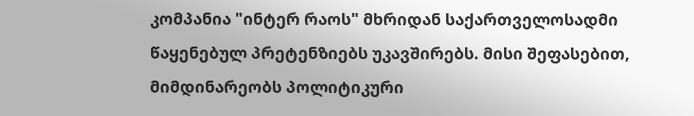კომპანია "ინტერ რაოს" მხრიდან საქართველოსადმი წაყენებულ პრეტენზიებს უკავშირებს. მისი შეფასებით, მიმდინარეობს პოლიტიკური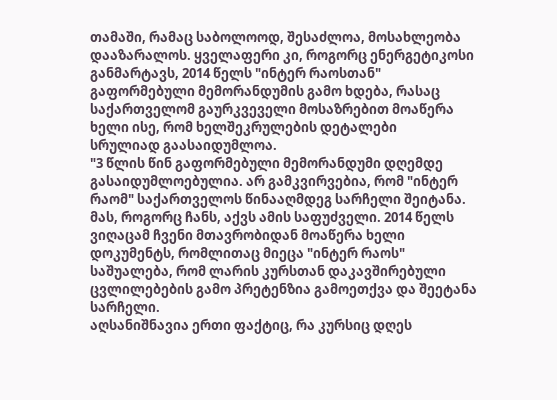თამაში, რამაც საბოლოოდ, შესაძლოა, მოსახლეობა დააზარალოს. ყველაფერი კი, როგორც ენერგეტიკოსი განმარტავს, 2014 წელს "ინტერ რაოსთან" გაფორმებული მემორანდუმის გამო ხდება, რასაც საქართველომ გაურკვეველი მოსაზრებით მოაწერა ხელი ისე, რომ ხელშეკრულების დეტალები
სრულიად გაასაიდუმლოა.
"3 წლის წინ გაფორმებული მემორანდუმი დღემდე გასაიდუმლოებულია. არ გამკვირვებია, რომ "ინტერ რაომ" საქართველოს წინააღმდეგ სარჩელი შეიტანა. მას, როგორც ჩანს, აქვს ამის საფუძველი. 2014 წელს ვიღაცამ ჩვენი მთავრობიდან მოაწერა ხელი დოკუმენტს, რომლითაც მიეცა "ინტერ რაოს" საშუალება, რომ ლარის კურსთან დაკავშირებული ცვლილებების გამო პრეტენზია გამოეთქვა და შეეტანა სარჩელი.
აღსანიშნავია ერთი ფაქტიც, რა კურსიც დღეს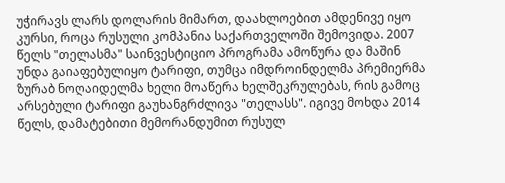უჭირავს ლარს დოლარის მიმართ, დაახლოებით ამდენივე იყო კურსი, როცა რუსული კომპანია საქართველოში შემოვიდა. 2007 წელს "თელასმა" საინვესტიციო პროგრამა ამოწურა და მაშინ უნდა გაიაფებულიყო ტარიფი, თუმცა იმდროინდელმა პრემიერმა ზურაბ ნოღაიდელმა ხელი მოაწერა ხელშეკრულებას, რის გამოც არსებული ტარიფი გაუხანგრძლივა "თელასს". იგივე მოხდა 2014 წელს, დამატებითი მემორანდუმით რუსულ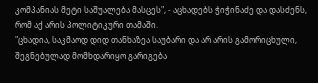კომპანიას მეტი საშუალება მასცეს", - აცხადებს ჭიჭინაძე და დასძენს, რომ აქ არის პოლიტიკური თამაში.
"ცხადია, საკმაოდ დიდ თანხაზეა საუბარი და არ არის გამორიცხული, შეგნებულად მომხდარიყო გარიგება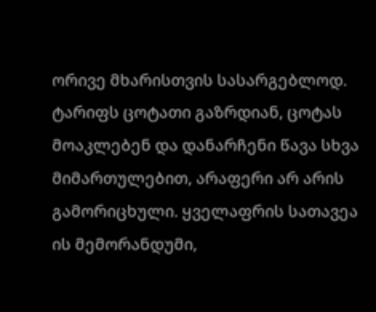ორივე მხარისთვის სასარგებლოდ. ტარიფს ცოტათი გაზრდიან, ცოტას მოაკლებენ და დანარჩენი წავა სხვა მიმართულებით, არაფერი არ არის გამორიცხული. ყველაფრის სათავეა ის მემორანდუმი,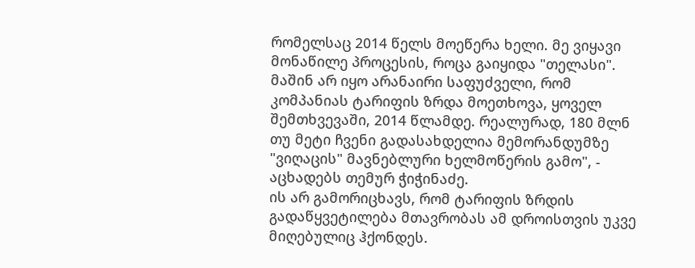რომელსაც 2014 წელს მოეწერა ხელი. მე ვიყავი მონაწილე პროცესის, როცა გაიყიდა "თელასი". მაშინ არ იყო არანაირი საფუძველი, რომ კომპანიას ტარიფის ზრდა მოეთხოვა, ყოველ შემთხვევაში, 2014 წლამდე. რეალურად, 180 მლნ თუ მეტი ჩვენი გადასახდელია მემორანდუმზე "ვიღაცის" მავნებლური ხელმოწერის გამო", - აცხადებს თემურ ჭიჭინაძე.
ის არ გამორიცხავს, რომ ტარიფის ზრდის გადაწყვეტილება მთავრობას ამ დროისთვის უკვე მიღებულიც ჰქონდეს.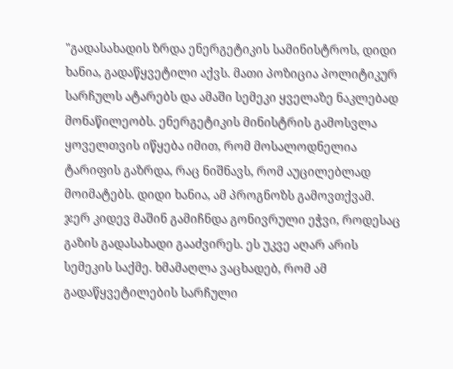"გადასახადის ზრდა ენერგეტიკის სამინისტროს, დიდი ხანია, გადაწყვეტილი აქვს. მათი პოზიცია პოლიტიკურ სარჩულს ატარებს და ამაში სემეკი ყველაზე ნაკლებად მონაწილეობს. ენერგეტიკის მინისტრის გამოსვლა ყოველთვის იწყება იმით, რომ მოსალოდნელია ტარიფის გაზრდა, რაც ნიშნავს, რომ აუცილებლად მოიმატებს. დიდი ხანია, ამ პროგნოზს გამოვთქვამ. ჯერ კიდევ მაშინ გამიჩნდა გონივრული ეჭვი, როდესაც გაზის გადასახადი გააძვირეს. ეს უკვე აღარ არის სემეკის საქმე. ხმამაღლა ვაცხადებ, რომ ამ გადაწყვეტილების სარჩული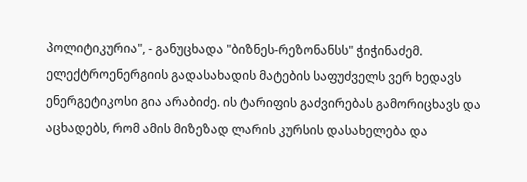პოლიტიკურია", - განუცხადა "ბიზნეს-რეზონანსს" ჭიჭინაძემ.
ელექტროენერგიის გადასახადის მატების საფუძველს ვერ ხედავს ენერგეტიკოსი გია არაბიძე. ის ტარიფის გაძვირებას გამორიცხავს და აცხადებს, რომ ამის მიზეზად ლარის კურსის დასახელება და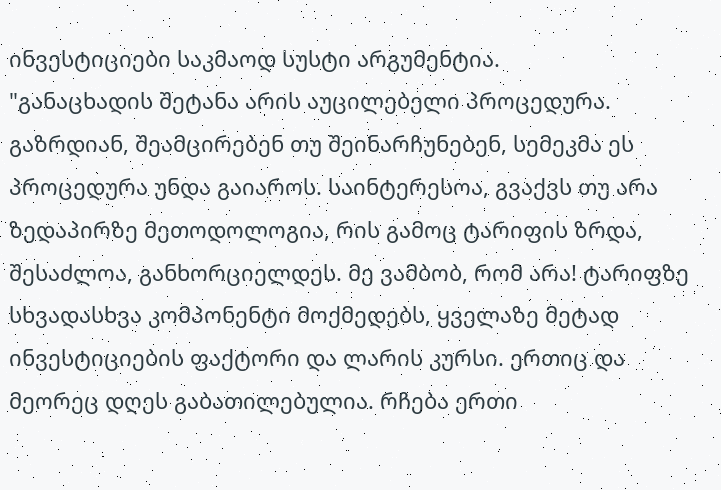ინვესტიციები საკმაოდ სუსტი არგუმენტია.
"განაცხადის შეტანა არის აუცილებელი პროცედურა. გაზრდიან, შეამცირებენ თუ შეინარჩუნებენ, სემეკმა ეს პროცედურა უნდა გაიაროს. საინტერესოა, გვაქვს თუ არა ზედაპირზე მეთოდოლოგია, რის გამოც ტარიფის ზრდა, შესაძლოა, განხორციელდეს. მე ვამბობ, რომ არა! ტარიფზე სხვადასხვა კომპონენტი მოქმედებს, ყველაზე მეტად ინვესტიციების ფაქტორი და ლარის კურსი. ერთიც და მეორეც დღეს გაბათილებულია. რჩება ერთი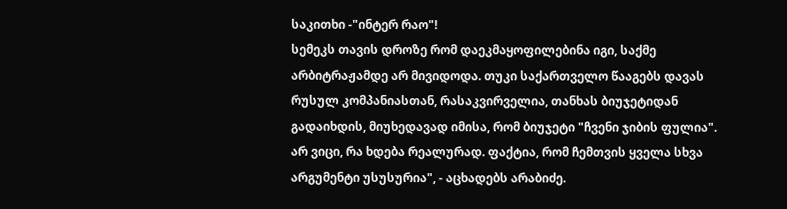საკითხი -"ინტერ რაო"!
სემეკს თავის დროზე რომ დაეკმაყოფილებინა იგი, საქმე არბიტრაჟამდე არ მივიდოდა. თუკი საქართველო წააგებს დავას რუსულ კომპანიასთან, რასაკვირველია, თანხას ბიუჯეტიდან გადაიხდის, მიუხედავად იმისა, რომ ბიუჯეტი "ჩვენი ჯიბის ფულია". არ ვიცი, რა ხდება რეალურად. ფაქტია, რომ ჩემთვის ყველა სხვა არგუმენტი უსუსურია", - აცხადებს არაბიძე.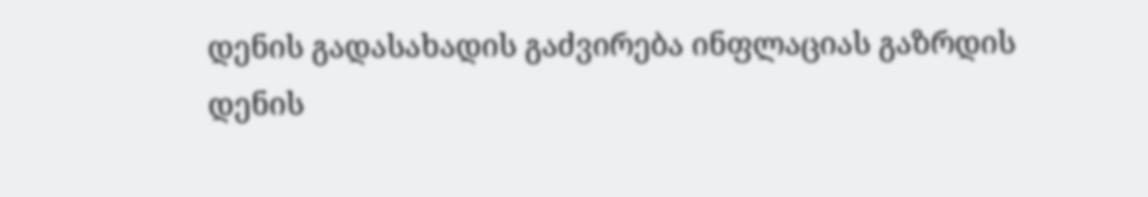დენის გადასახადის გაძვირება ინფლაციას გაზრდის
დენის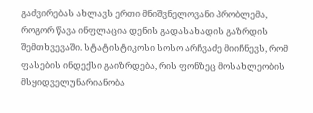გაძვირებას ახლავს ერთი მნიშვნელოვანი პრობლემა, როგორ წავა ინფლაცია დენის გადასახადის გაზრდის შემთხვევაში. სტატისტიკოსი სოსო არჩვაძე მიიჩნევს, რომ ფასების ინდექსი გაიზრდება, რის ფონზეც მოსახლეობის მსყიდველუნარიანობა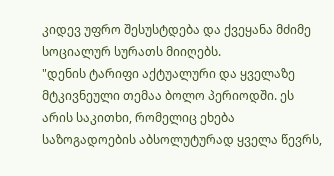კიდევ უფრო შესუსტდება და ქვეყანა მძიმე სოციალურ სურათს მიიღებს.
"დენის ტარიფი აქტუალური და ყველაზე მტკივნეული თემაა ბოლო პერიოდში. ეს არის საკითხი, რომელიც ეხება საზოგადოების აბსოლუტურად ყველა წევრს,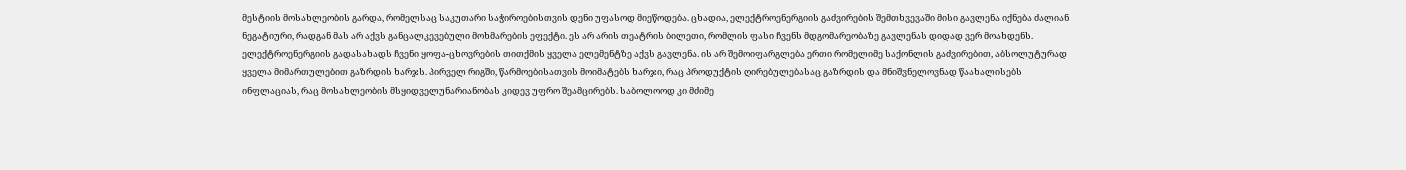მესტიის მოსახლეობის გარდა, რომელსაც საკუთარი საჭიროებისთვის დენი უფასოდ მიეწოდება. ცხადია, ელექტროენერგიის გაძვირების შემთხვევაში მისი გავლენა იქნება ძალიან ნეგატიური, რადგან მას არ აქვს განცალკევებული მოხმარების ეფექტი. ეს არ არის თეატრის ბილეთი, რომლის ფასი ჩვენს მდგომარეობაზე გავლენას დიდად ვერ მოახდენს.
ელექტროენერგიის გადასახადს ჩვენი ყოფა-ცხოვრების თითქმის ყველა ელემენტზე აქვს გავლენა. ის არ შემოიფარგლება ერთი რომელიმე საქონლის გაძვირებით, აბსოლუტურად ყველა მიმართულებით გაზრდის ხარჯს. პირველ რიგში, წარმოებისათვის მოიმატებს ხარჯი, რაც პროდუქტის ღირებულებასაც გაზრდის და მნიშვნელოვნად წაახალისებს ინფლაციას, რაც მოსახლეობის მსყიდველუნარიანობას კიდევ უფრო შეამცირებს. საბოლოოდ კი მძიმე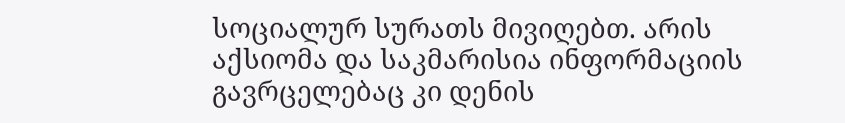სოციალურ სურათს მივიღებთ. არის აქსიომა და საკმარისია ინფორმაციის გავრცელებაც კი დენის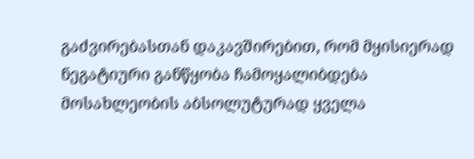გაძვირებასთან დაკავშირებით, რომ მყისიერად ნეგატიური განწყობა ჩამოყალიბდება მოსახლეობის აბსოლუტურად ყველა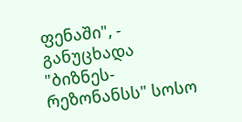ფენაში", - განუცხადა "ბიზნეს-რეზონანსს" სოსო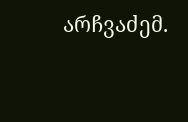არჩვაძემ.